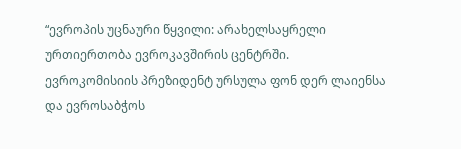“ევროპის უცნაური წყვილი: არახელსაყრელი ურთიერთობა ევროკავშირის ცენტრში.
ევროკომისიის პრეზიდენტ ურსულა ფონ დერ ლაიენსა და ევროსაბჭოს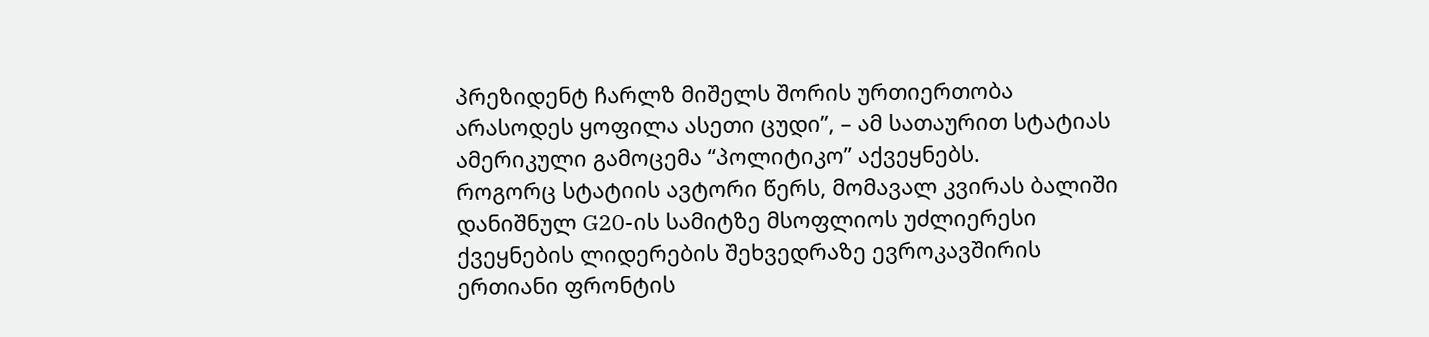პრეზიდენტ ჩარლზ მიშელს შორის ურთიერთობა არასოდეს ყოფილა ასეთი ცუდი”, – ამ სათაურით სტატიას ამერიკული გამოცემა “პოლიტიკო” აქვეყნებს.
როგორც სტატიის ავტორი წერს, მომავალ კვირას ბალიში დანიშნულ G20-ის სამიტზე მსოფლიოს უძლიერესი ქვეყნების ლიდერების შეხვედრაზე ევროკავშირის ერთიანი ფრონტის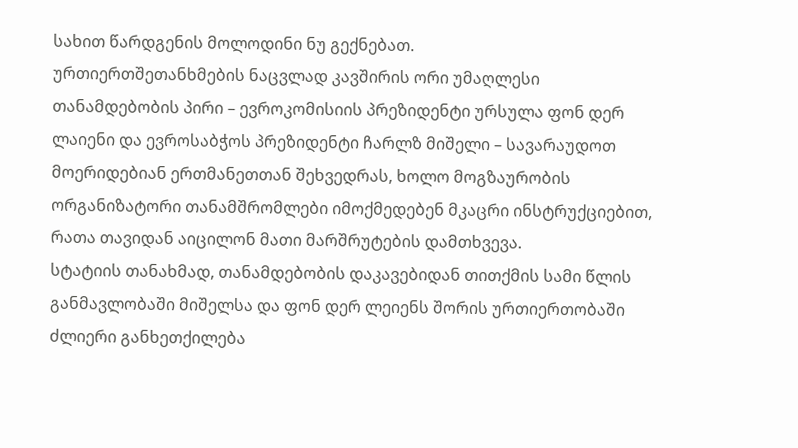სახით წარდგენის მოლოდინი ნუ გექნებათ.
ურთიერთშეთანხმების ნაცვლად კავშირის ორი უმაღლესი თანამდებობის პირი – ევროკომისიის პრეზიდენტი ურსულა ფონ დერ ლაიენი და ევროსაბჭოს პრეზიდენტი ჩარლზ მიშელი – სავარაუდოთ მოერიდებიან ერთმანეთთან შეხვედრას, ხოლო მოგზაურობის ორგანიზატორი თანამშრომლები იმოქმედებენ მკაცრი ინსტრუქციებით, რათა თავიდან აიცილონ მათი მარშრუტების დამთხვევა.
სტატიის თანახმად, თანამდებობის დაკავებიდან თითქმის სამი წლის განმავლობაში მიშელსა და ფონ დერ ლეიენს შორის ურთიერთობაში ძლიერი განხეთქილება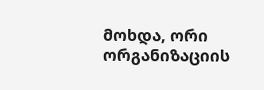მოხდა, ორი ორგანიზაციის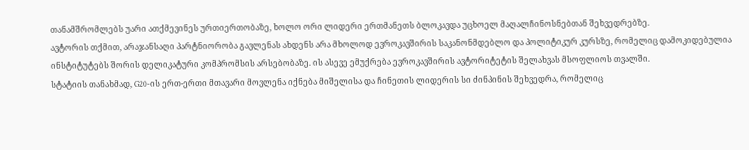თანამშრომლებს უარი ათქმევინეს ურთიერთობაზე, ხოლო ორი ლიდერი ერთმანეთს ბლოკავდა უცხოელ მაღალჩინოსნებთან შეხვედრებზე.
ავტორის თქმით, არაჯანსაღი პარტნიორობა გავლენას ახდენს არა მხოლოდ ევროკავშირის საკანონმდებლო და პოლიტიკურ კურსზე, რომელიც დამოკიდებულია ინსტიტუტებს შორის დელიკატური კომპრომსის არსებობაზე. ის ასევე ემუქრება ევროკავშირის ავტორიტეტის შელახვას მსოფლიოს თვალში.
სტატიის თანახმად, G20-ის ერთ-ერთი მთავარი მოვლენა იქნება მიშელისა და ჩინეთის ლიდერის სი ძინპინის შეხვედრა, რომელიც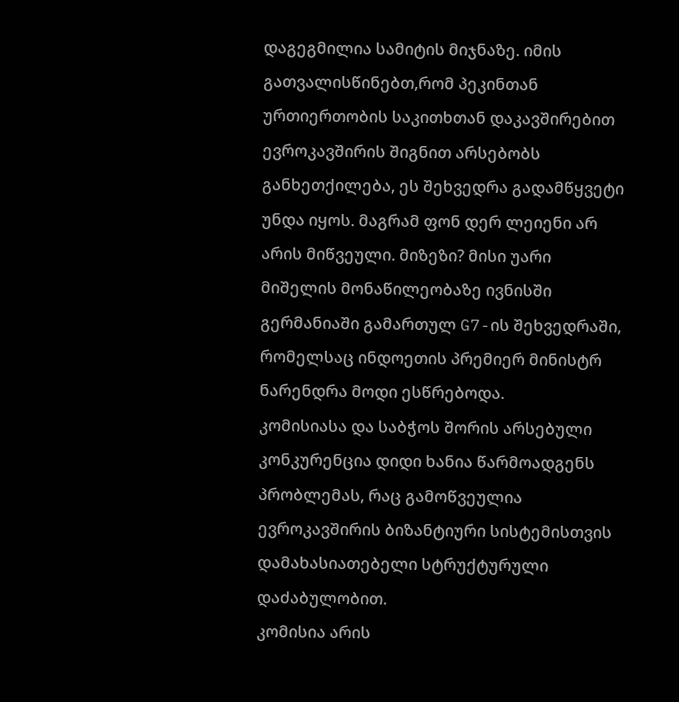დაგეგმილია სამიტის მიჯნაზე. იმის გათვალისწინებთ,რომ პეკინთან ურთიერთობის საკითხთან დაკავშირებით ევროკავშირის შიგნით არსებობს განხეთქილება, ეს შეხვედრა გადამწყვეტი უნდა იყოს. მაგრამ ფონ დერ ლეიენი არ არის მიწვეული. მიზეზი? მისი უარი მიშელის მონაწილეობაზე ივნისში გერმანიაში გამართულ G7-ის შეხვედრაში, რომელსაც ინდოეთის პრემიერ მინისტრ ნარენდრა მოდი ესწრებოდა.
კომისიასა და საბჭოს შორის არსებული კონკურენცია დიდი ხანია წარმოადგენს პრობლემას, რაც გამოწვეულია ევროკავშირის ბიზანტიური სისტემისთვის დამახასიათებელი სტრუქტურული დაძაბულობით.
კომისია არის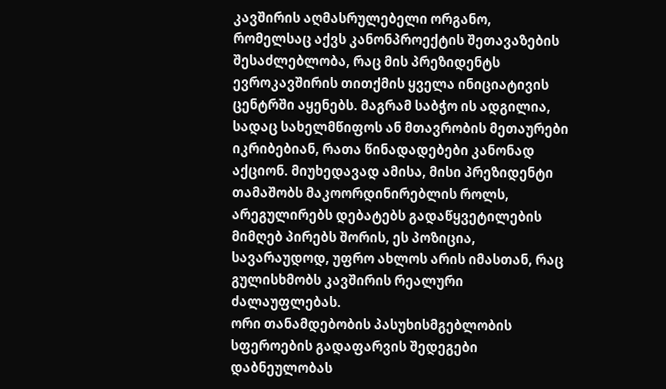კავშირის აღმასრულებელი ორგანო, რომელსაც აქვს კანონპროექტის შეთავაზების შესაძლებლობა, რაც მის პრეზიდენტს ევროკავშირის თითქმის ყველა ინიციატივის ცენტრში აყენებს. მაგრამ საბჭო ის ადგილია, სადაც სახელმწიფოს ან მთავრობის მეთაურები იკრიბებიან, რათა წინადადებები კანონად აქციონ. მიუხედავად ამისა, მისი პრეზიდენტი თამაშობს მაკოორდინირებლის როლს, არეგულირებს დებატებს გადაწყვეტილების მიმღებ პირებს შორის, ეს პოზიცია, სავარაუდოდ, უფრო ახლოს არის იმასთან, რაც გულისხმობს კავშირის რეალური ძალაუფლებას.
ორი თანამდებობის პასუხისმგებლობის სფეროების გადაფარვის შედეგები დაბნეულობას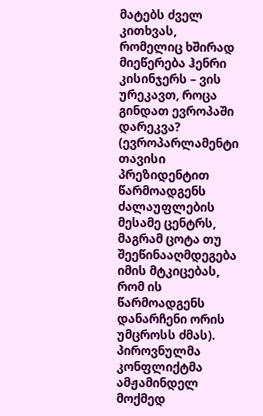მატებს ძველ კითხვას, რომელიც ხშირად მიეწერება ჰენრი კისინჯერს – ვის ურეკავთ, როცა გინდათ ევროპაში დარეკვა? (ევროპარლამენტი თავისი პრეზიდენტით წარმოადგენს ძალაუფლების მესამე ცენტრს, მაგრამ ცოტა თუ შეეწინააღმდეგება იმის მტკიცებას, რომ ის წარმოადგენს დანარჩენი ორის უმცროსს ძმას).
პიროვნულმა კონფლიქტმა ამჟამინდელ მოქმედ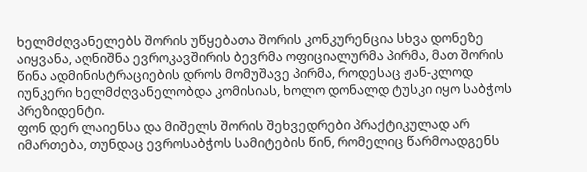ხელმძღვანელებს შორის უწყებათა შორის კონკურენცია სხვა დონეზე აიყვანა, აღნიშნა ევროკავშირის ბევრმა ოფიციალურმა პირმა, მათ შორის წინა ადმინისტრაციების დროს მომუშავე პირმა, როდესაც ჟან-კლოდ იუნკერი ხელმძღვანელობდა კომისიას, ხოლო დონალდ ტუსკი იყო საბჭოს პრეზიდენტი.
ფონ დერ ლაიენსა და მიშელს შორის შეხვედრები პრაქტიკულად არ იმართება, თუნდაც ევროსაბჭოს სამიტების წინ, რომელიც წარმოადგენს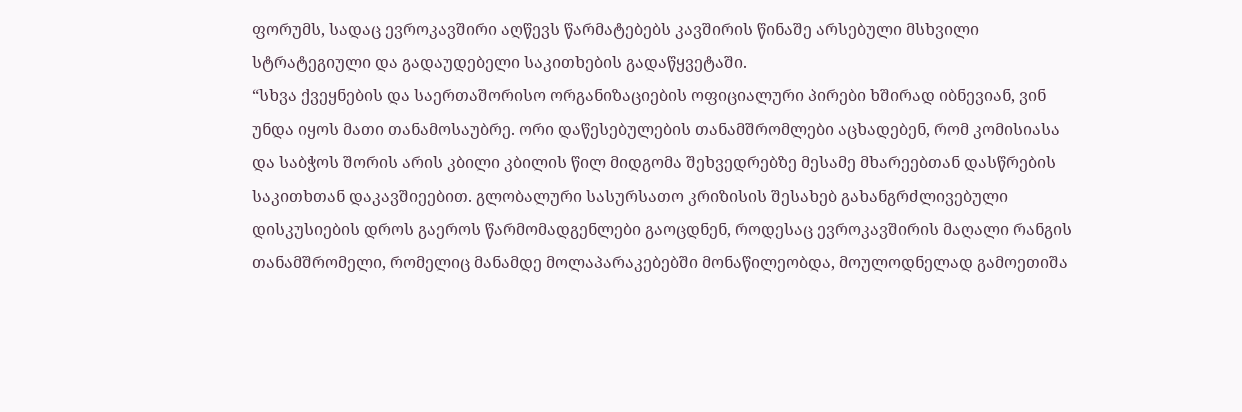ფორუმს, სადაც ევროკავშირი აღწევს წარმატებებს კავშირის წინაშე არსებული მსხვილი სტრატეგიული და გადაუდებელი საკითხების გადაწყვეტაში.
“სხვა ქვეყნების და საერთაშორისო ორგანიზაციების ოფიციალური პირები ხშირად იბნევიან, ვინ უნდა იყოს მათი თანამოსაუბრე. ორი დაწესებულების თანამშრომლები აცხადებენ, რომ კომისიასა და საბჭოს შორის არის კბილი კბილის წილ მიდგომა შეხვედრებზე მესამე მხარეებთან დასწრების საკითხთან დაკავშიეებით. გლობალური სასურსათო კრიზისის შესახებ გახანგრძლივებული დისკუსიების დროს გაეროს წარმომადგენლები გაოცდნენ, როდესაც ევროკავშირის მაღალი რანგის თანამშრომელი, რომელიც მანამდე მოლაპარაკებებში მონაწილეობდა, მოულოდნელად გამოეთიშა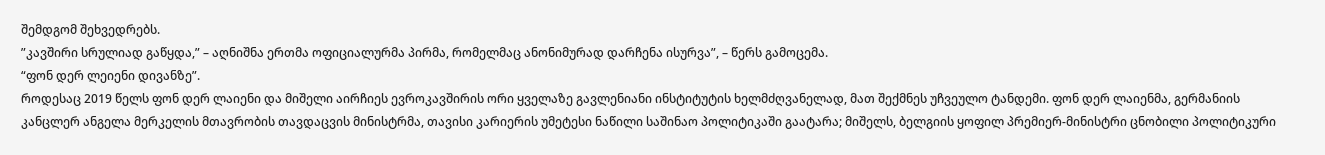შემდგომ შეხვედრებს.
”კავშირი სრულიად გაწყდა,” – აღნიშნა ერთმა ოფიციალურმა პირმა, რომელმაც ანონიმურად დარჩენა ისურვა”, – წერს გამოცემა.
“ფონ დერ ლეიენი დივანზე”.
როდესაც 2019 წელს ფონ დერ ლაიენი და მიშელი აირჩიეს ევროკავშირის ორი ყველაზე გავლენიანი ინსტიტუტის ხელმძღვანელად, მათ შექმნეს უჩვეულო ტანდემი. ფონ დერ ლაიენმა, გერმანიის კანცლერ ანგელა მერკელის მთავრობის თავდაცვის მინისტრმა, თავისი კარიერის უმეტესი ნაწილი საშინაო პოლიტიკაში გაატარა; მიშელს, ბელგიის ყოფილ პრემიერ-მინისტრი ცნობილი პოლიტიკური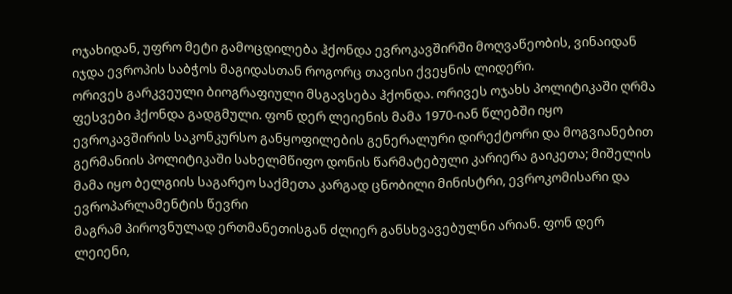ოჯახიდან, უფრო მეტი გამოცდილება ჰქონდა ევროკავშირში მოღვაწეობის, ვინაიდან იჯდა ევროპის საბჭოს მაგიდასთან როგორც თავისი ქვეყნის ლიდერი.
ორივეს გარკვეული ბიოგრაფიული მსგავსება ჰქონდა. ორივეს ოჯახს პოლიტიკაში ღრმა ფესვები ჰქონდა გადგმული. ფონ დერ ლეიენის მამა 1970-იან წლებში იყო ევროკავშირის საკონკურსო განყოფილების გენერალური დირექტორი და მოგვიანებით გერმანიის პოლიტიკაში სახელმწიფო დონის წარმატებული კარიერა გაიკეთა; მიშელის მამა იყო ბელგიის საგარეო საქმეთა კარგად ცნობილი მინისტრი, ევროკომისარი და ევროპარლამენტის წევრი
მაგრამ პიროვნულად ერთმანეთისგან ძლიერ განსხვავებულნი არიან. ფონ დერ ლეიენი,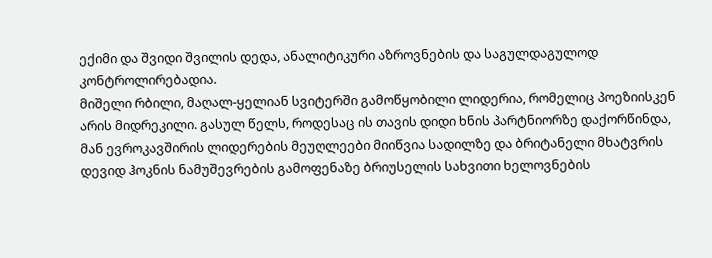ექიმი და შვიდი შვილის დედა, ანალიტიკური აზროვნების და საგულდაგულოდ კონტროლირებადია.
მიშელი რბილი, მაღალ-ყელიან სვიტერში გამოწყობილი ლიდერია, რომელიც პოეზიისკენ არის მიდრეკილი. გასულ წელს, როდესაც ის თავის დიდი ხნის პარტნიორზე დაქორწინდა, მან ევროკავშირის ლიდერების მეუღლეები მიიწვია სადილზე და ბრიტანელი მხატვრის დევიდ ჰოკნის ნამუშევრების გამოფენაზე ბრიუსელის სახვითი ხელოვნების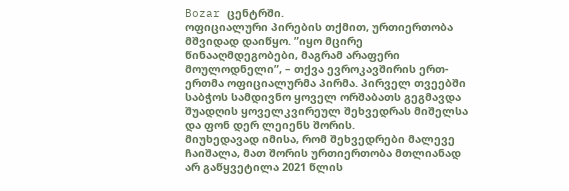Bozar ცენტრში.
ოფიციალური პირების თქმით, ურთიერთობა მშვიდად დაიწყო. ”იყო მცირე წინააღმდეგობები, მაგრამ არაფერი მოულოდნელი”, – თქვა ევროკავშირის ერთ-ერთმა ოფიციალურმა პირმა. პირველ თვეებში საბჭოს სამდივნო ყოველ ორშაბათს გეგმავდა შუადღის ყოველკვირეულ შეხვედრას მიშელსა და ფონ დერ ლეიენს შორის.
მიუხედავად იმისა, რომ შეხვედრები მალევე ჩაიშალა, მათ შორის ურთიერთობა მთლიანად არ გაწყვეტილა 2021 წლის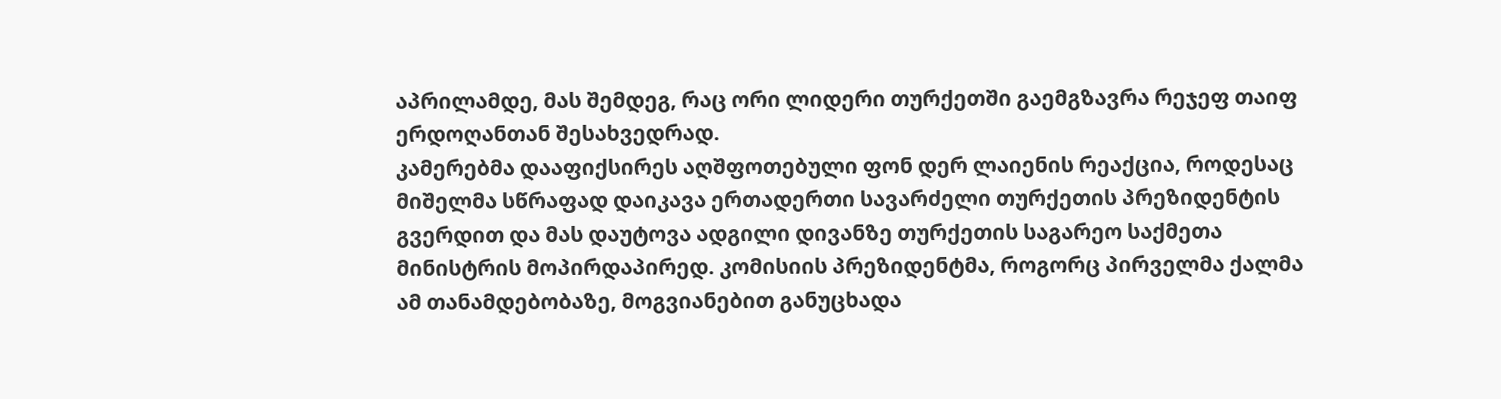აპრილამდე, მას შემდეგ, რაც ორი ლიდერი თურქეთში გაემგზავრა რეჯეფ თაიფ ერდოღანთან შესახვედრად.
კამერებმა დააფიქსირეს აღშფოთებული ფონ დერ ლაიენის რეაქცია, როდესაც მიშელმა სწრაფად დაიკავა ერთადერთი სავარძელი თურქეთის პრეზიდენტის გვერდით და მას დაუტოვა ადგილი დივანზე თურქეთის საგარეო საქმეთა მინისტრის მოპირდაპირედ. კომისიის პრეზიდენტმა, როგორც პირველმა ქალმა ამ თანამდებობაზე, მოგვიანებით განუცხადა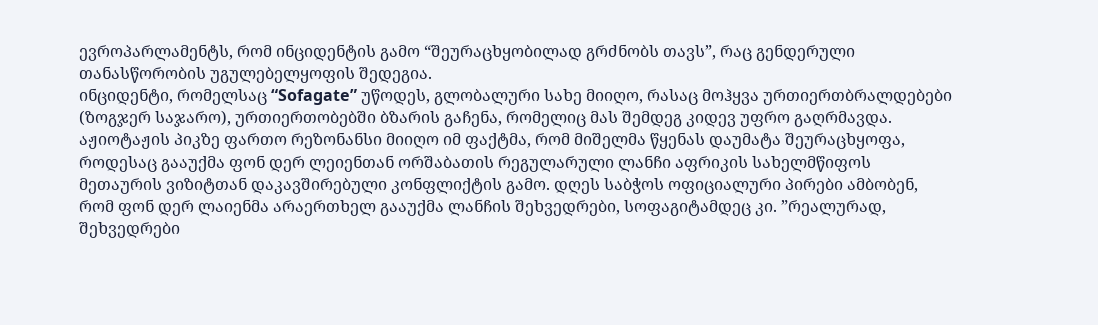ევროპარლამენტს, რომ ინციდენტის გამო “შეურაცხყობილად გრძნობს თავს”, რაც გენდერული თანასწორობის უგულებელყოფის შედეგია.
ინციდენტი, რომელსაც “Sofagate” უწოდეს, გლობალური სახე მიიღო, რასაც მოჰყვა ურთიერთბრალდებები (ზოგჯერ საჯარო), ურთიერთობებში ბზარის გაჩენა, რომელიც მას შემდეგ კიდევ უფრო გაღრმავდა.
აჟიოტაჟის პიკზე ფართო რეზონანსი მიიღო იმ ფაქტმა, რომ მიშელმა წყენას დაუმატა შეურაცხყოფა, როდესაც გააუქმა ფონ დერ ლეიენთან ორშაბათის რეგულარული ლანჩი აფრიკის სახელმწიფოს მეთაურის ვიზიტთან დაკავშირებული კონფლიქტის გამო. დღეს საბჭოს ოფიციალური პირები ამბობენ, რომ ფონ დერ ლაიენმა არაერთხელ გააუქმა ლანჩის შეხვედრები, სოფაგიტამდეც კი. ”რეალურად, შეხვედრები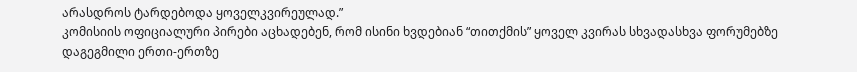არასდროს ტარდებოდა ყოველკვირეულად.”
კომისიის ოფიციალური პირები აცხადებენ, რომ ისინი ხვდებიან “თითქმის” ყოველ კვირას სხვადასხვა ფორუმებზე დაგეგმილი ერთი-ერთზე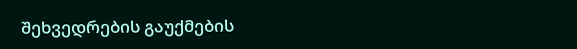შეხვედრების გაუქმების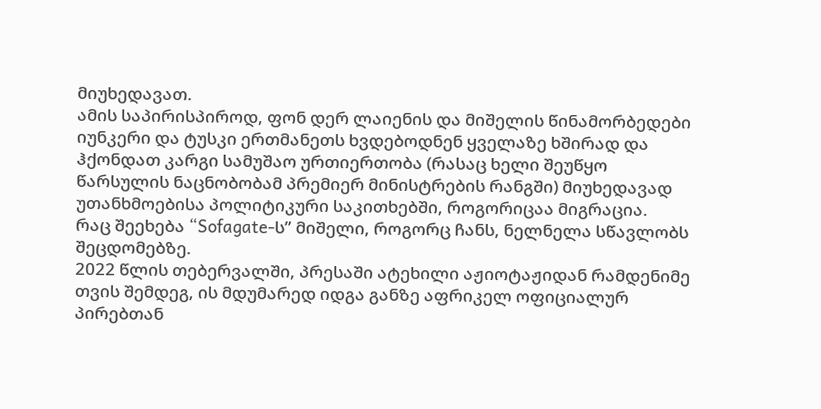მიუხედავათ.
ამის საპირისპიროდ, ფონ დერ ლაიენის და მიშელის წინამორბედები იუნკერი და ტუსკი ერთმანეთს ხვდებოდნენ ყველაზე ხშირად და ჰქონდათ კარგი სამუშაო ურთიერთობა (რასაც ხელი შეუწყო წარსულის ნაცნობობამ პრემიერ მინისტრების რანგში) მიუხედავად უთანხმოებისა პოლიტიკური საკითხებში, როგორიცაა მიგრაცია.
რაც შეეხება “Sofagate-ს” მიშელი, როგორც ჩანს, ნელნელა სწავლობს შეცდომებზე.
2022 წლის თებერვალში, პრესაში ატეხილი აჟიოტაჟიდან რამდენიმე თვის შემდეგ, ის მდუმარედ იდგა განზე აფრიკელ ოფიციალურ პირებთან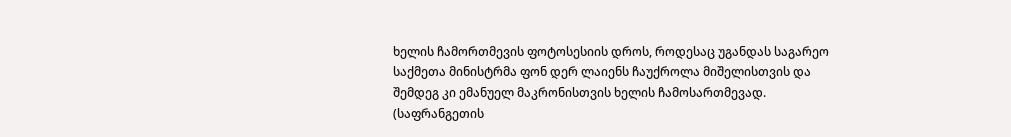ხელის ჩამორთმევის ფოტოსესიის დროს, როდესაც უგანდას საგარეო საქმეთა მინისტრმა ფონ დერ ლაიენს ჩაუქროლა მიშელისთვის და შემდეგ კი ემანუელ მაკრონისთვის ხელის ჩამოსართმევად. (საფრანგეთის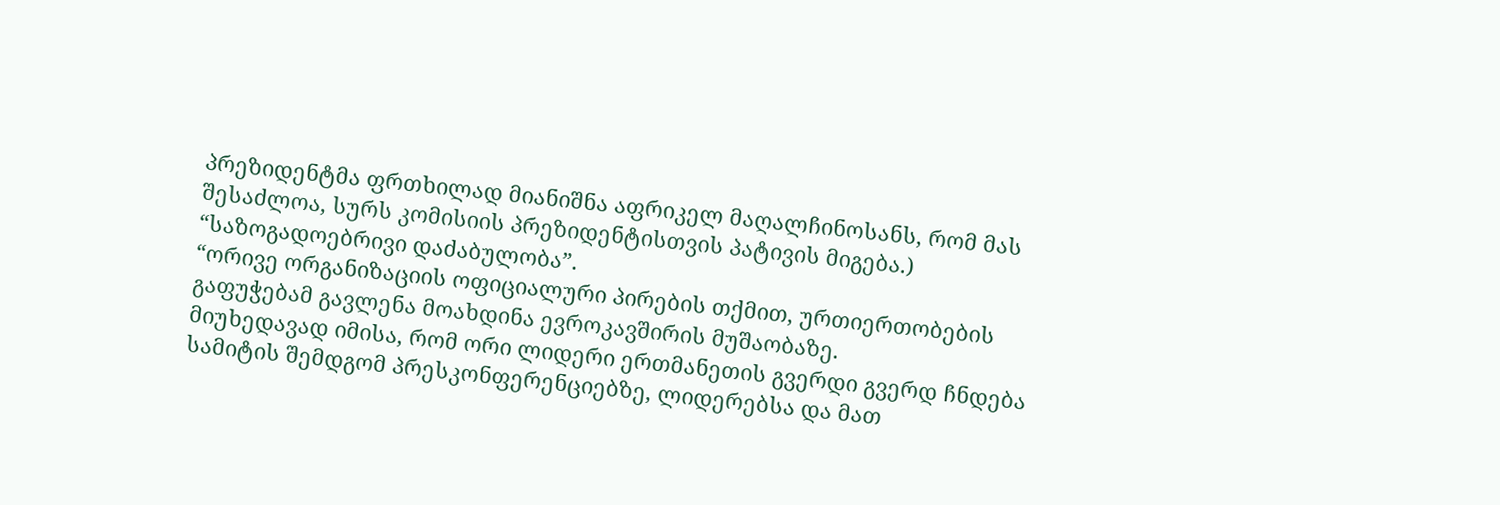პრეზიდენტმა ფრთხილად მიანიშნა აფრიკელ მაღალჩინოსანს, რომ მას შესაძლოა, სურს კომისიის პრეზიდენტისთვის პატივის მიგება.)
“საზოგადოებრივი დაძაბულობა”.
“ორივე ორგანიზაციის ოფიციალური პირების თქმით, ურთიერთობების გაფუჭებამ გავლენა მოახდინა ევროკავშირის მუშაობაზე.
მიუხედავად იმისა, რომ ორი ლიდერი ერთმანეთის გვერდი გვერდ ჩნდება სამიტის შემდგომ პრესკონფერენციებზე, ლიდერებსა და მათ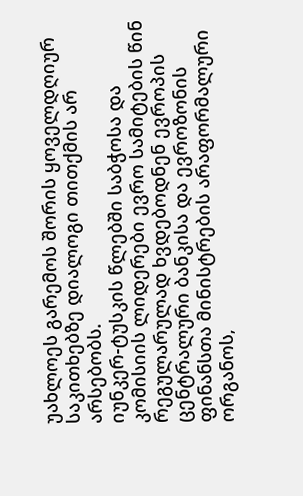უახლოეს გარემოს შორის ყოველდღიურ საკითხებზე დიალოგი თითქმის არ არსებობს.
იუნკერ-ტუსკის წლებში საბჭოსა და კომისიის ლიდერები ევრო სამიტების წინ რეგულარულად ხვდებოდნენ ევროპის ცენტრალური ბანკისა და ევროზონის ფინანსთა მინისტრების არაფორმალური ორგანოს,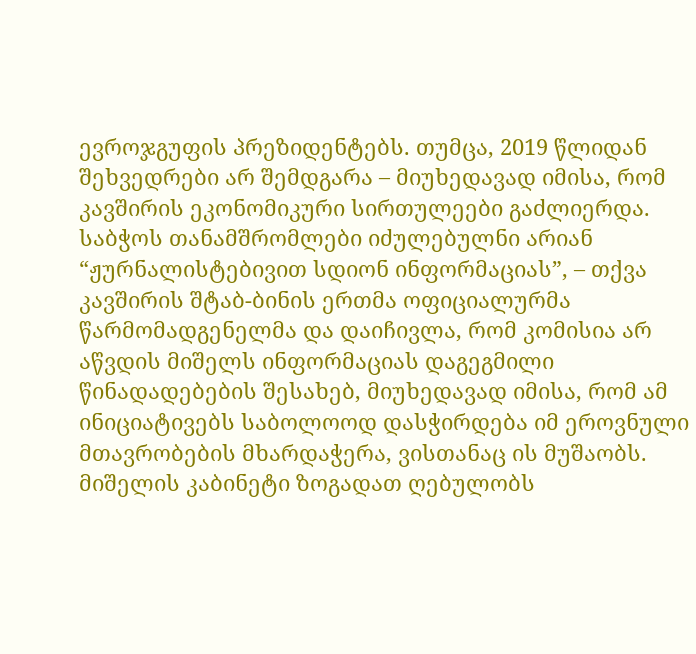ევროჯგუფის პრეზიდენტებს. თუმცა, 2019 წლიდან შეხვედრები არ შემდგარა – მიუხედავად იმისა, რომ კავშირის ეკონომიკური სირთულეები გაძლიერდა.
საბჭოს თანამშრომლები იძულებულნი არიან “ჟურნალისტებივით სდიონ ინფორმაციას”, – თქვა კავშირის შტაბ-ბინის ერთმა ოფიციალურმა წარმომადგენელმა და დაიჩივლა, რომ კომისია არ აწვდის მიშელს ინფორმაციას დაგეგმილი წინადადებების შესახებ, მიუხედავად იმისა, რომ ამ ინიციატივებს საბოლოოდ დასჭირდება იმ ეროვნული მთავრობების მხარდაჭერა, ვისთანაც ის მუშაობს.
მიშელის კაბინეტი ზოგადათ ღებულობს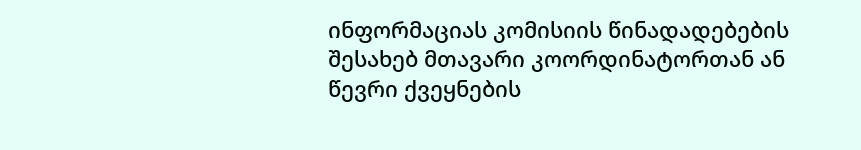ინფორმაციას კომისიის წინადადებების შესახებ მთავარი კოორდინატორთან ან წევრი ქვეყნების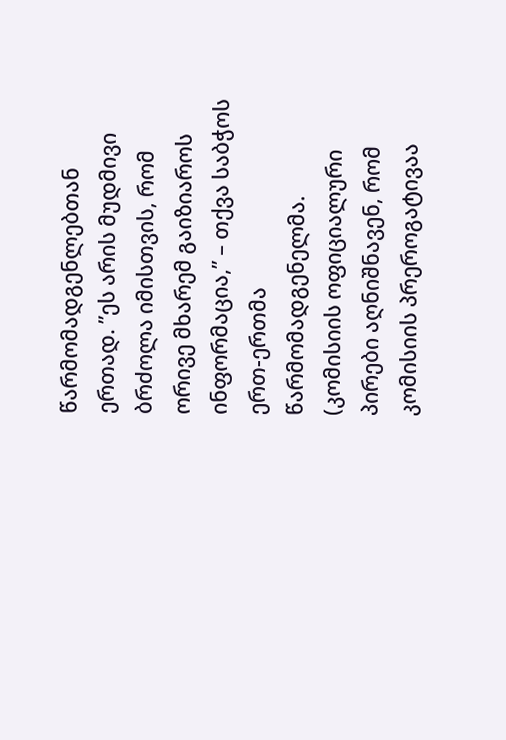წარმომადგენლებთან ერთად. ”ეს არის მუდმივი ბრძოლა იმისთვის, რომ ორივე მხარემ გაიზიაროს ინფორმაცია,” – თქვა საბჭოს ერთ-ერთმა წარმომადგენელმა.
(კომისიის ოფიციალური პირები აღნიშნავენ, რომ კომისიის პრეროგატივაა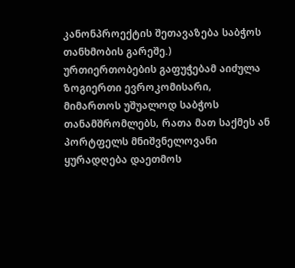კანონპროექტის შეთავაზება საბჭოს თანხმობის გარეშე.)
ურთიერთობების გაფუჭებამ აიძულა ზოგიერთი ევროკომისარი, მიმართოს უშუალოდ საბჭოს თანამშრომლებს, რათა მათ საქმეს ან პორტფელს მნიშვნელოვანი ყურადღება დაეთმოს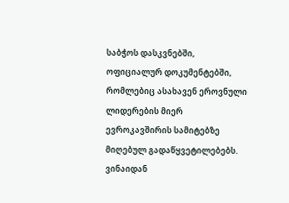საბჭოს დასკვნებში, ოფიციალურ დოკუმენტებში, რომლებიც ასახავენ ეროვნული ლიდერების მიერ ევროკავშირის სამიტებზე მიღებულ გადაწყვეტილებებს.
ვინაიდან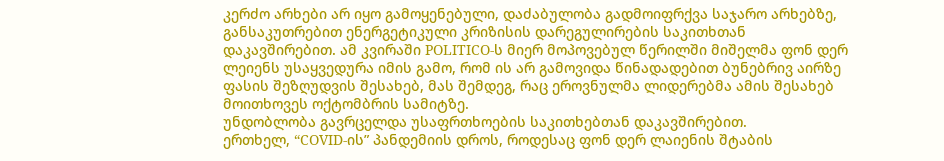კერძო არხები არ იყო გამოყენებული, დაძაბულობა გადმოიფრქვა საჯარო არხებზე, განსაკუთრებით ენერგეტიკული კრიზისის დარეგულირების საკითხთან დაკავშირებით. ამ კვირაში POLITICO-ს მიერ მოპოვებულ წერილში მიშელმა ფონ დერ ლეიენს უსაყვედურა იმის გამო, რომ ის არ გამოვიდა წინადადებით ბუნებრივ აირზე ფასის შეზღუდვის შესახებ, მას შემდეგ, რაც ეროვნულმა ლიდერებმა ამის შესახებ მოითხოვეს ოქტომბრის სამიტზე.
უნდობლობა გავრცელდა უსაფრთხოების საკითხებთან დაკავშირებით.
ერთხელ, “COVID-ის” პანდემიის დროს, როდესაც ფონ დერ ლაიენის შტაბის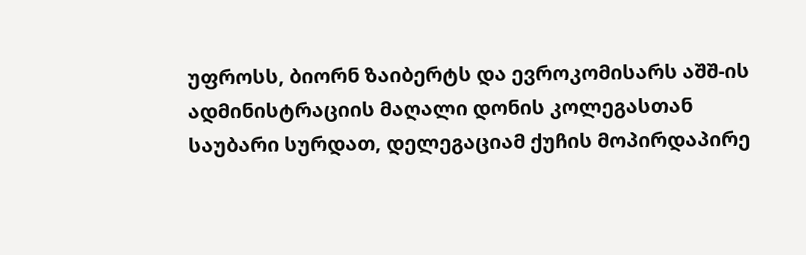უფროსს, ბიორნ ზაიბერტს და ევროკომისარს აშშ-ის ადმინისტრაციის მაღალი დონის კოლეგასთან საუბარი სურდათ, დელეგაციამ ქუჩის მოპირდაპირე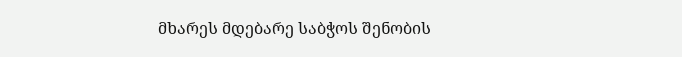მხარეს მდებარე საბჭოს შენობის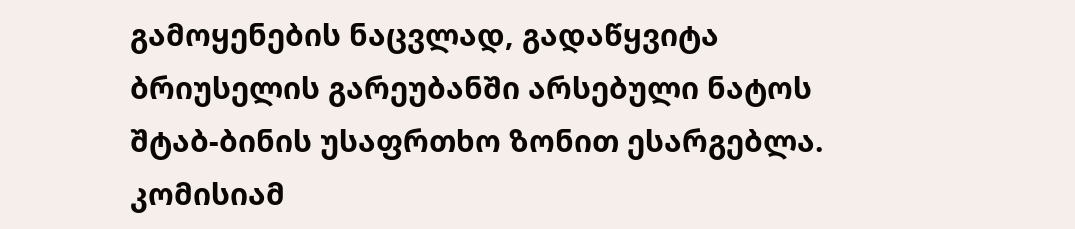გამოყენების ნაცვლად, გადაწყვიტა ბრიუსელის გარეუბანში არსებული ნატოს შტაბ-ბინის უსაფრთხო ზონით ესარგებლა.
კომისიამ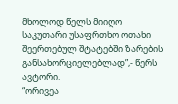მხოლოდ წელს მიიღო საკუთარი უსაფრთხო ოთახი შეერთებულ შტატებში ზარების განსახორციელებლად”,- წერს ავტორი.
“ორივეა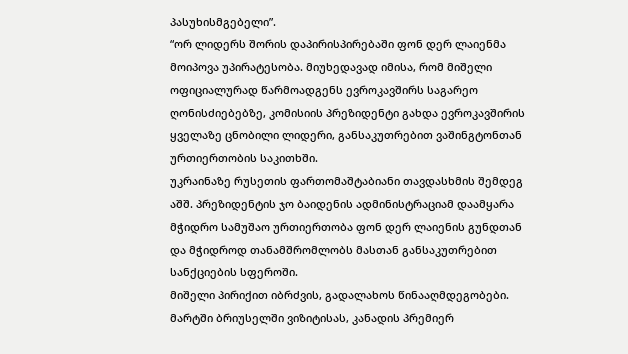პასუხისმგებელი”.
“ორ ლიდერს შორის დაპირისპირებაში ფონ დერ ლაიენმა მოიპოვა უპირატესობა. მიუხედავად იმისა, რომ მიშელი ოფიციალურად წარმოადგენს ევროკავშირს საგარეო ღონისძიებებზე, კომისიის პრეზიდენტი გახდა ევროკავშირის ყველაზე ცნობილი ლიდერი, განსაკუთრებით ვაშინგტონთან ურთიერთობის საკითხში.
უკრაინაზე რუსეთის ფართომაშტაბიანი თავდასხმის შემდეგ აშშ. პრეზიდენტის ჯო ბაიდენის ადმინისტრაციამ დაამყარა მჭიდრო სამუშაო ურთიერთობა ფონ დერ ლაიენის გუნდთან და მჭიდროდ თანამშრომლობს მასთან განსაკუთრებით სანქციების სფეროში.
მიშელი პირიქით იბრძვის, გადალახოს წინააღმდეგობები. მარტში ბრიუსელში ვიზიტისას, კანადის პრემიერ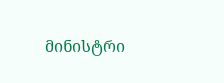მინისტრი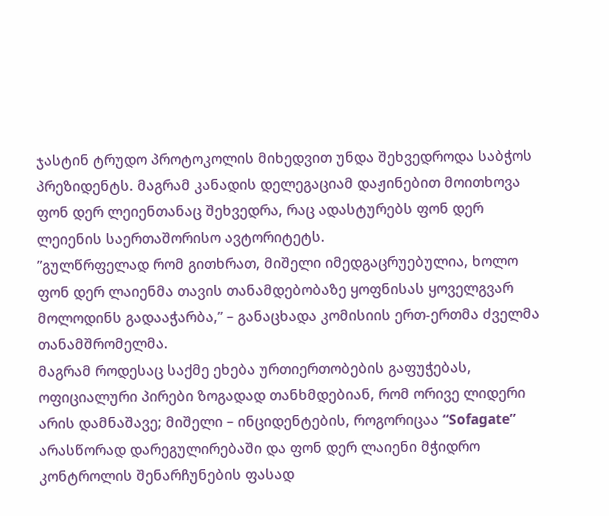ჯასტინ ტრუდო პროტოკოლის მიხედვით უნდა შეხვედროდა საბჭოს პრეზიდენტს. მაგრამ კანადის დელეგაციამ დაჟინებით მოითხოვა ფონ დერ ლეიენთანაც შეხვედრა, რაც ადასტურებს ფონ დერ ლეიენის საერთაშორისო ავტორიტეტს.
”გულწრფელად რომ გითხრათ, მიშელი იმედგაცრუებულია, ხოლო ფონ დერ ლაიენმა თავის თანამდებობაზე ყოფნისას ყოველგვარ მოლოდინს გადააჭარბა,” – განაცხადა კომისიის ერთ-ერთმა ძველმა თანამშრომელმა.
მაგრამ როდესაც საქმე ეხება ურთიერთობების გაფუჭებას, ოფიციალური პირები ზოგადად თანხმდებიან, რომ ორივე ლიდერი არის დამნაშავე; მიშელი – ინციდენტების, როგორიცაა “Sofagate” არასწორად დარეგულირებაში და ფონ დერ ლაიენი მჭიდრო კონტროლის შენარჩუნების ფასად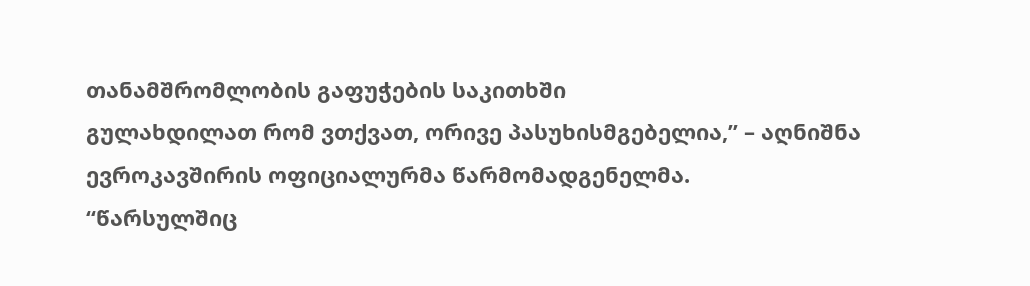თანამშრომლობის გაფუჭების საკითხში
გულახდილათ რომ ვთქვათ, ორივე პასუხისმგებელია,” – აღნიშნა ევროკავშირის ოფიციალურმა წარმომადგენელმა.
“წარსულშიც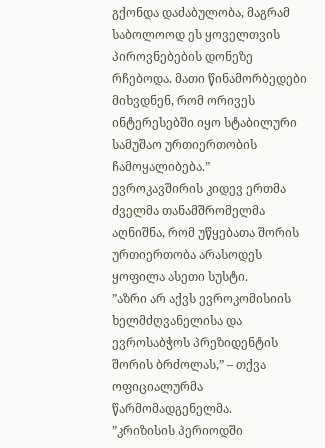გქონდა დაძაბულობა, მაგრამ საბოლოოდ ეს ყოველთვის პიროვნებების დონეზე რჩებოდა. მათი წინამორბედები მიხვდნენ, რომ ორივეს ინტერესებში იყო სტაბილური სამუშაო ურთიერთობის ჩამოყალიბება.”
ევროკავშირის კიდევ ერთმა ძველმა თანამშრომელმა აღნიშნა, რომ უწყებათა შორის ურთიერთობა არასოდეს ყოფილა ასეთი სუსტი.
”აზრი არ აქვს ევროკომისიის ხელმძღვანელისა და ევროსაბჭოს პრეზიდენტის შორის ბრძოლას,” – თქვა ოფიციალურმა წარმომადგენელმა.
”კრიზისის პერიოდში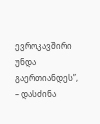ევროკავშირი უნდა გაერთიანდეს”, – დასძინა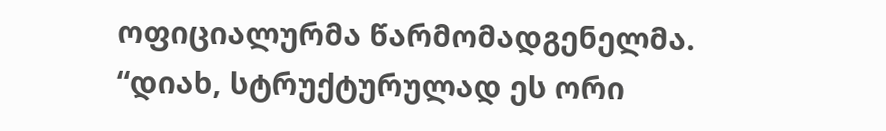ოფიციალურმა წარმომადგენელმა.
“დიახ, სტრუქტურულად ეს ორი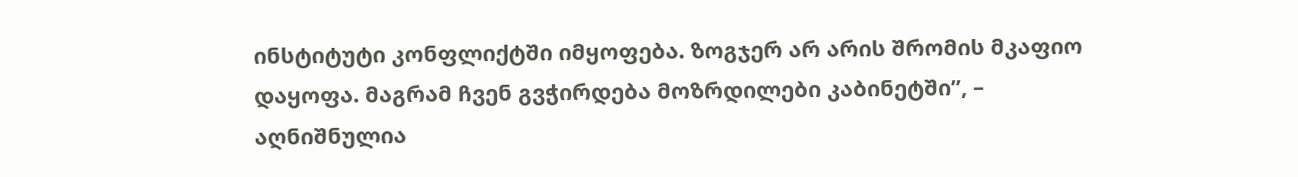ინსტიტუტი კონფლიქტში იმყოფება. ზოგჯერ არ არის შრომის მკაფიო დაყოფა. მაგრამ ჩვენ გვჭირდება მოზრდილები კაბინეტში”, – აღნიშნულია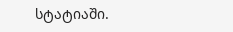სტატიაში.